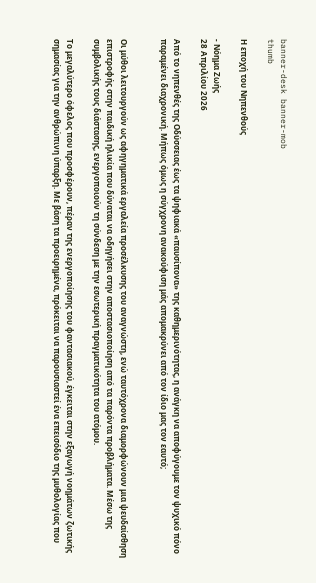banner-desk banner-mob
thumb

Η εποχή του Νηπενθούς

- Νόημα Ζωής
28 Απριλίου 2026

Από το νηπενθές της Οδύσσειας έως τα ψηφιακά «παυσίπονα» της καθημερινότητας, η ανάγκη να αποφύγουμε τον ψυχικό πόνο παραμένει διαχρονική. Μήπως όμως η σύγχρονη ανακούφιση μάς απομακρύνει από τον ίδιο μας τον εαυτό;


Οι μύθοι λειτουργούν ως αφηγηματικά εργαλεία προσέλκυσης του αναγνώστη, ενώ ταυτόχρονα διαμορφώνουν μια ψευδαίσθηση επιστροφής στην παιδική ηλικία που δύναται να οδηγήσει στην αποστασιοποίηση από τα παρόντα προβλήματα. Μέσω της συμβολικής τους διάστασης, ενεργοποιούν τη σύνδεση με την εσωτερική πραγματικότητα του ατόμου.

Το μεγαλύτερο όφελος που προσφέρουν, πέραν της ενεργοποίησης του φαντασιακού, έγκειται στην εξαγωγή νοημάτων ζωτικής σημασίας για την ανθρώπινη ύπαρξη. Με βάση τα προειρημένα, πρόκειται να παρουσιαστεί ένα επεισόδιο της μυθολογίας που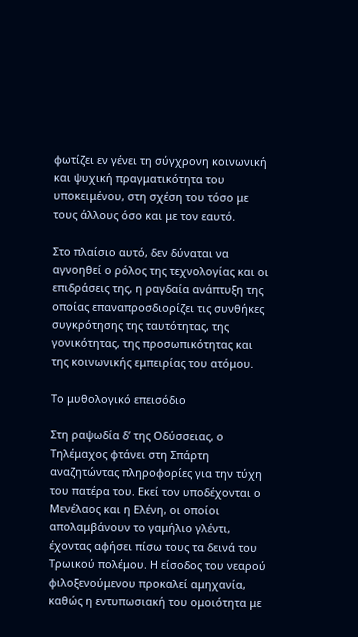φωτίζει εν γένει τη σύγχρονη κοινωνική και ψυχική πραγματικότητα του υποκειμένου, στη σχέση του τόσο με τους άλλους όσο και με τον εαυτό.

Στο πλαίσιο αυτό, δεν δύναται να αγνοηθεί ο ρόλος της τεχνολογίας και οι επιδράσεις της, η ραγδαία ανάπτυξη της οποίας επαναπροσδιορίζει τις συνθήκες συγκρότησης της ταυτότητας, της γονικότητας, της προσωπικότητας και της κοινωνικής εμπειρίας του ατόμου.

Το μυθολογικό επεισόδιο

Στη ραψωδία δ’ της Οδύσσειας, ο Τηλέμαχος φτάνει στη Σπάρτη αναζητώντας πληροφορίες για την τύχη του πατέρα του. Εκεί τον υποδέχονται ο Μενέλαος και η Ελένη, οι οποίοι απολαμβάνουν το γαμήλιο γλέντι, έχοντας αφήσει πίσω τους τα δεινά του Τρωικού πολέμου. Η είσοδος του νεαρού φιλοξενούμενου προκαλεί αμηχανία, καθώς η εντυπωσιακή του ομοιότητα με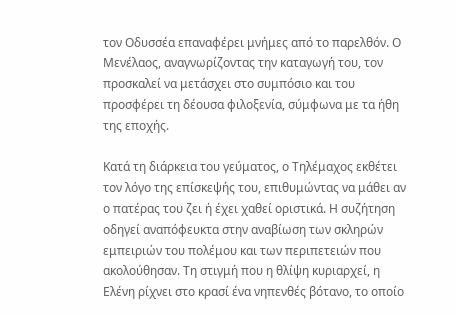τον Οδυσσέα επαναφέρει μνήμες από το παρελθόν. Ο Μενέλαος, αναγνωρίζοντας την καταγωγή του, τον προσκαλεί να μετάσχει στο συμπόσιο και του προσφέρει τη δέουσα φιλοξενία, σύμφωνα με τα ήθη της εποχής.

Κατά τη διάρκεια του γεύματος, ο Τηλέμαχος εκθέτει τον λόγο της επίσκεψής του, επιθυμώντας να μάθει αν ο πατέρας του ζει ή έχει χαθεί οριστικά. Η συζήτηση οδηγεί αναπόφευκτα στην αναβίωση των σκληρών εμπειριών του πολέμου και των περιπετειών που ακολούθησαν. Τη στιγμή που η θλίψη κυριαρχεί, η Ελένη ρίχνει στο κρασί ένα νηπενθές βότανο, το οποίο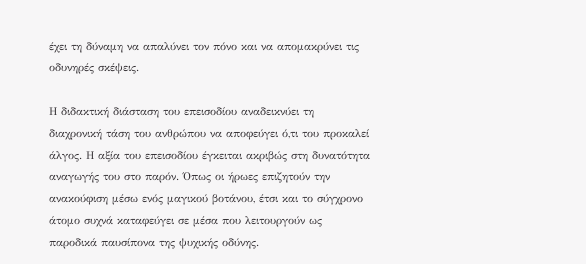έχει τη δύναμη να απαλύνει τον πόνο και να απομακρύνει τις οδυνηρές σκέψεις.

Η διδακτική διάσταση του επεισοδίου αναδεικνύει τη διαχρονική τάση του ανθρώπου να αποφεύγει ό,τι του προκαλεί άλγος. Η αξία του επεισοδίου έγκειται ακριβώς στη δυνατότητα αναγωγής του στο παρόν. Όπως οι ήρωες επιζητούν την ανακούφιση μέσω ενός μαγικού βοτάνου, έτσι και το σύγχρονο άτομο συχνά καταφεύγει σε μέσα που λειτουργούν ως παροδικά παυσίπονα της ψυχικής οδύνης.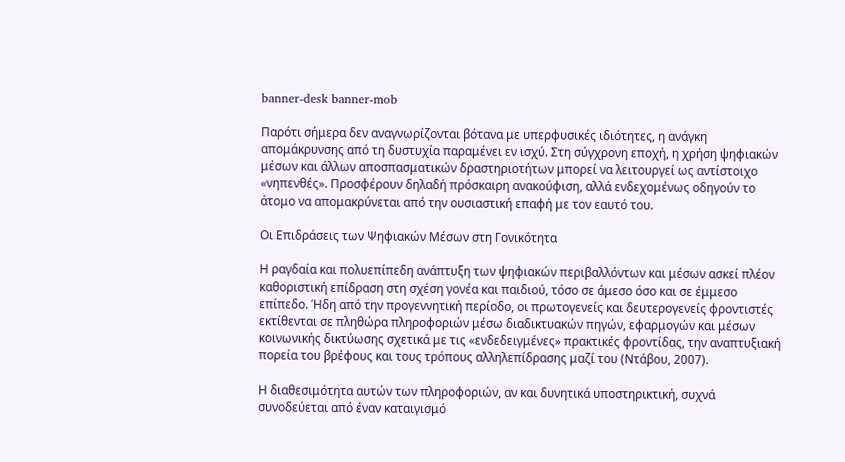banner-desk banner-mob

Παρότι σήμερα δεν αναγνωρίζονται βότανα με υπερφυσικές ιδιότητες, η ανάγκη απομάκρυνσης από τη δυστυχία παραμένει εν ισχύ. Στη σύγχρονη εποχή, η χρήση ψηφιακών μέσων και άλλων αποσπασματικών δραστηριοτήτων μπορεί να λειτουργεί ως αντίστοιχο «νηπενθές». Προσφέρουν δηλαδή πρόσκαιρη ανακούφιση, αλλά ενδεχομένως οδηγούν το άτομο να απομακρύνεται από την ουσιαστική επαφή με τον εαυτό του.

Οι Επιδράσεις των Ψηφιακών Μέσων στη Γονικότητα

Η ραγδαία και πολυεπίπεδη ανάπτυξη των ψηφιακών περιβαλλόντων και μέσων ασκεί πλέον καθοριστική επίδραση στη σχέση γονέα και παιδιού, τόσο σε άμεσο όσο και σε έμμεσο επίπεδο. Ήδη από την προγεννητική περίοδο, οι πρωτογενείς και δευτερογενείς φροντιστές εκτίθενται σε πληθώρα πληροφοριών μέσω διαδικτυακών πηγών, εφαρμογών και μέσων κοινωνικής δικτύωσης σχετικά με τις «ενδεδειγμένες» πρακτικές φροντίδας, την αναπτυξιακή πορεία του βρέφους και τους τρόπους αλληλεπίδρασης μαζί του (Ντάβου, 2007).

Η διαθεσιμότητα αυτών των πληροφοριών, αν και δυνητικά υποστηρικτική, συχνά συνοδεύεται από έναν καταιγισμό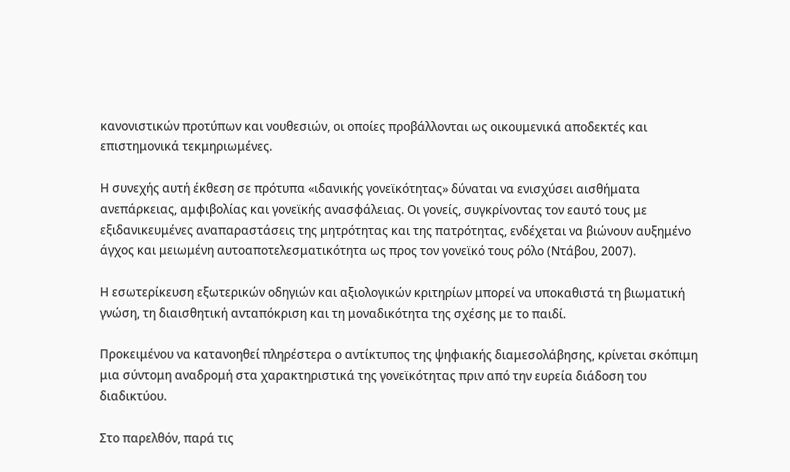κανονιστικών προτύπων και νουθεσιών, οι οποίες προβάλλονται ως οικουμενικά αποδεκτές και επιστημονικά τεκμηριωμένες.

Η συνεχής αυτή έκθεση σε πρότυπα «ιδανικής γονεϊκότητας» δύναται να ενισχύσει αισθήματα ανεπάρκειας, αμφιβολίας και γονεϊκής ανασφάλειας. Οι γονείς, συγκρίνοντας τον εαυτό τους με εξιδανικευμένες αναπαραστάσεις της μητρότητας και της πατρότητας, ενδέχεται να βιώνουν αυξημένο άγχος και μειωμένη αυτοαποτελεσματικότητα ως προς τον γονεϊκό τους ρόλο (Ντάβου, 2007).

Η εσωτερίκευση εξωτερικών οδηγιών και αξιολογικών κριτηρίων μπορεί να υποκαθιστά τη βιωματική γνώση, τη διαισθητική ανταπόκριση και τη μοναδικότητα της σχέσης με το παιδί.

Προκειμένου να κατανοηθεί πληρέστερα ο αντίκτυπος της ψηφιακής διαμεσολάβησης, κρίνεται σκόπιμη μια σύντομη αναδρομή στα χαρακτηριστικά της γονεϊκότητας πριν από την ευρεία διάδοση του διαδικτύου.

Στο παρελθόν, παρά τις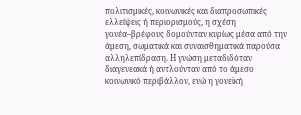πολιτισμικές, κοινωνικές και διαπροσωπικές ελλείψεις ή περιορισμούς, η σχέση γονέα–βρέφους δομούνταν κυρίως μέσα από την άμεση, σωματικά και συναισθηματικά παρούσα αλληλεπίδραση. Η γνώση μεταδιδόταν διαγενεακά ή αντλούνταν από το άμεσο κοινωνικό περιβάλλον, ενώ η γονεϊκή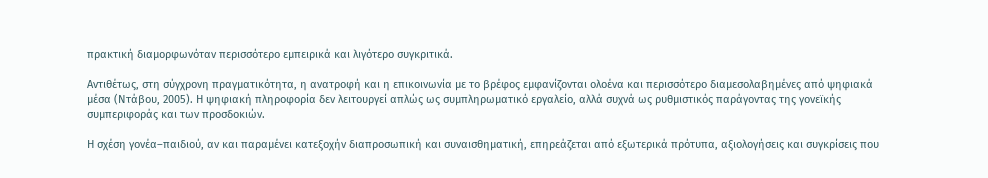πρακτική διαμορφωνόταν περισσότερο εμπειρικά και λιγότερο συγκριτικά.

Αντιθέτως, στη σύγχρονη πραγματικότητα, η ανατροφή και η επικοινωνία με το βρέφος εμφανίζονται ολοένα και περισσότερο διαμεσολαβημένες από ψηφιακά μέσα (Ντάβου, 2005). Η ψηφιακή πληροφορία δεν λειτουργεί απλώς ως συμπληρωματικό εργαλείο, αλλά συχνά ως ρυθμιστικός παράγοντας της γονεϊκής συμπεριφοράς και των προσδοκιών.

Η σχέση γονέα–παιδιού, αν και παραμένει κατεξοχήν διαπροσωπική και συναισθηματική, επηρεάζεται από εξωτερικά πρότυπα, αξιολογήσεις και συγκρίσεις που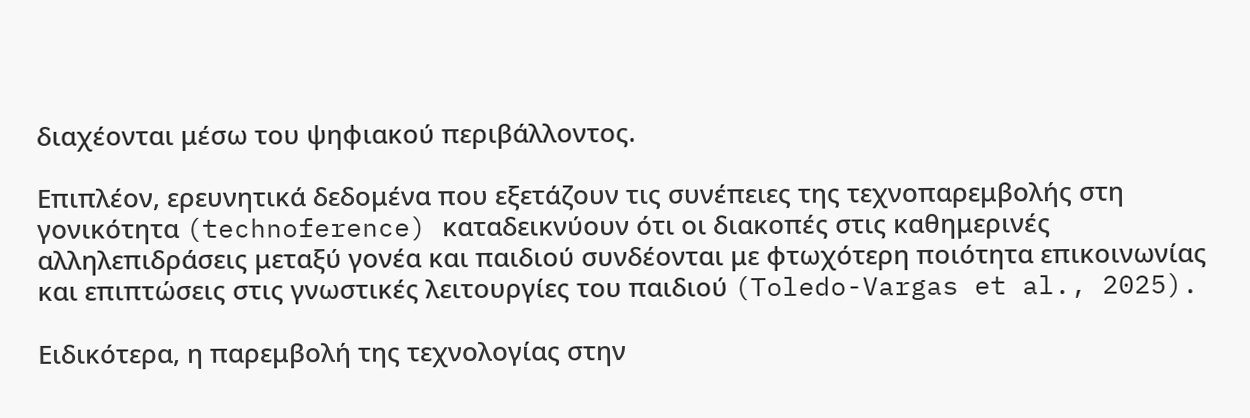διαχέονται μέσω του ψηφιακού περιβάλλοντος.

Επιπλέον, ερευνητικά δεδομένα που εξετάζουν τις συνέπειες της τεχνοπαρεμβολής στη γονικότητα (technoference) καταδεικνύουν ότι οι διακοπές στις καθημερινές αλληλεπιδράσεις μεταξύ γονέα και παιδιού συνδέονται με φτωχότερη ποιότητα επικοινωνίας και επιπτώσεις στις γνωστικές λειτουργίες του παιδιού (Toledo-Vargas et al., 2025).

Ειδικότερα, η παρεμβολή της τεχνολογίας στην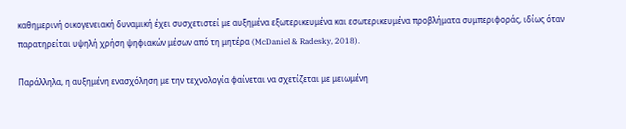καθημερινή οικογενειακή δυναμική έχει συσχετιστεί με αυξημένα εξωτερικευμένα και εσωτερικευμένα προβλήματα συμπεριφοράς, ιδίως όταν παρατηρείται υψηλή χρήση ψηφιακών μέσων από τη μητέρα (McDaniel & Radesky, 2018).

Παράλληλα, η αυξημένη ενασχόληση με την τεχνολογία φαίνεται να σχετίζεται με μειωμένη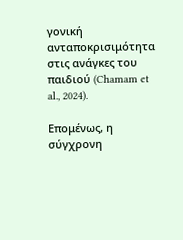γονική ανταποκρισιμότητα στις ανάγκες του παιδιού (Chamam et al., 2024).

Επομένως, η σύγχρονη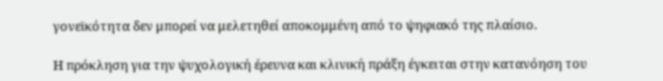γονεϊκότητα δεν μπορεί να μελετηθεί αποκομμένη από το ψηφιακό της πλαίσιο.

Η πρόκληση για την ψυχολογική έρευνα και κλινική πράξη έγκειται στην κατανόηση του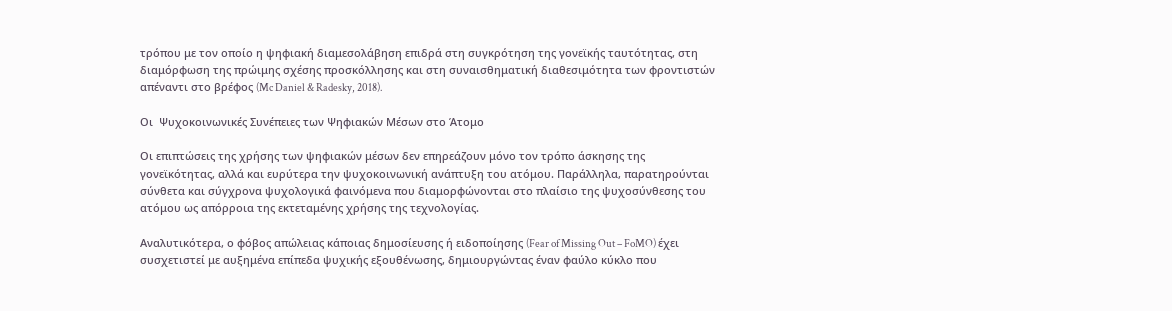τρόπου με τον οποίο η ψηφιακή διαμεσολάβηση επιδρά στη συγκρότηση της γονεϊκής ταυτότητας, στη διαμόρφωση της πρώιμης σχέσης προσκόλλησης και στη συναισθηματική διαθεσιμότητα των φροντιστών απέναντι στο βρέφος (Mc Daniel & Radesky, 2018).

Οι  Ψυχοκοινωνικές Συνέπειες των Ψηφιακών Μέσων στο Άτομο

Οι επιπτώσεις της χρήσης των ψηφιακών μέσων δεν επηρεάζουν μόνο τον τρόπο άσκησης της γονεϊκότητας, αλλά και ευρύτερα την ψυχοκοινωνική ανάπτυξη του ατόμου. Παράλληλα, παρατηρούνται σύνθετα και σύγχρονα ψυχολογικά φαινόμενα που διαμορφώνονται στο πλαίσιο της ψυχοσύνθεσης του ατόμου ως απόρροια της εκτεταμένης χρήσης της τεχνολογίας.

Αναλυτικότερα, ο φόβος απώλειας κάποιας δημοσίευσης ή ειδοποίησης (Fear of Missing Out – FoMO) έχει συσχετιστεί με αυξημένα επίπεδα ψυχικής εξουθένωσης, δημιουργώντας έναν φαύλο κύκλο που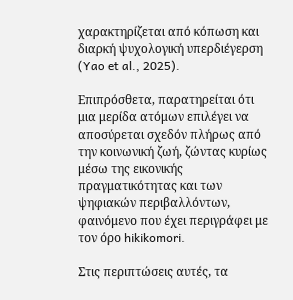χαρακτηρίζεται από κόπωση και διαρκή ψυχολογική υπερδιέγερση (Yao et al., 2025).

Επιπρόσθετα, παρατηρείται ότι μια μερίδα ατόμων επιλέγει να αποσύρεται σχεδόν πλήρως από την κοινωνική ζωή, ζώντας κυρίως μέσω της εικονικής πραγματικότητας και των ψηφιακών περιβαλλόντων, φαινόμενο που έχει περιγράφει με τον όρο hikikomori.

Στις περιπτώσεις αυτές, τα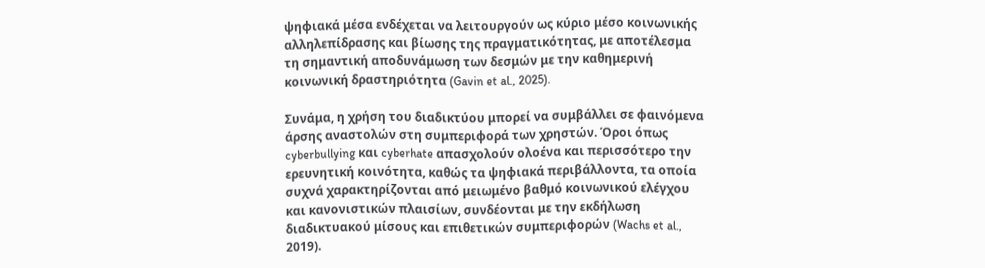ψηφιακά μέσα ενδέχεται να λειτουργούν ως κύριο μέσο κοινωνικής αλληλεπίδρασης και βίωσης της πραγματικότητας, με αποτέλεσμα τη σημαντική αποδυνάμωση των δεσμών με την καθημερινή κοινωνική δραστηριότητα (Gavin et al., 2025).

Συνάμα, η χρήση του διαδικτύου μπορεί να συμβάλλει σε φαινόμενα άρσης αναστολών στη συμπεριφορά των χρηστών. Όροι όπως cyberbullying και cyberhate απασχολούν ολοένα και περισσότερο την ερευνητική κοινότητα, καθώς τα ψηφιακά περιβάλλοντα, τα οποία συχνά χαρακτηρίζονται από μειωμένο βαθμό κοινωνικού ελέγχου και κανονιστικών πλαισίων, συνδέονται με την εκδήλωση διαδικτυακού μίσους και επιθετικών συμπεριφορών (Wachs et al., 2019).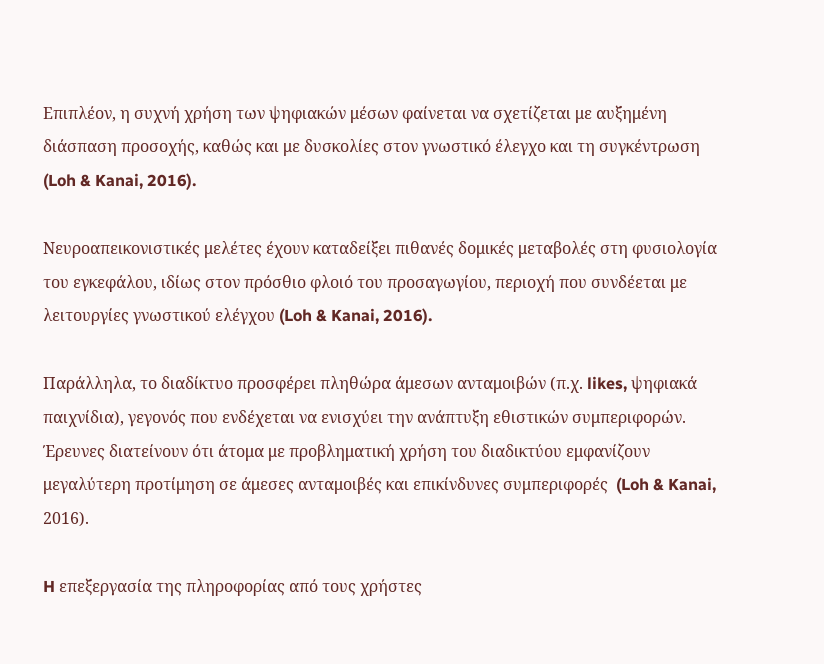Επιπλέον, η συχνή χρήση των ψηφιακών μέσων φαίνεται να σχετίζεται με αυξημένη διάσπαση προσοχής, καθώς και με δυσκολίες στον γνωστικό έλεγχο και τη συγκέντρωση (Loh & Kanai, 2016).

Νευροαπεικονιστικές μελέτες έχουν καταδείξει πιθανές δομικές μεταβολές στη φυσιολογία του εγκεφάλου, ιδίως στον πρόσθιο φλοιό του προσαγωγίου, περιοχή που συνδέεται με λειτουργίες γνωστικού ελέγχου (Loh & Kanai, 2016).

Παράλληλα, το διαδίκτυο προσφέρει πληθώρα άμεσων ανταμοιβών (π.χ. likes, ψηφιακά παιχνίδια), γεγονός που ενδέχεται να ενισχύει την ανάπτυξη εθιστικών συμπεριφορών. Έρευνες διατείνουν ότι άτομα με προβληματική χρήση του διαδικτύου εμφανίζουν μεγαλύτερη προτίμηση σε άμεσες ανταμοιβές και επικίνδυνες συμπεριφορές  (Loh & Kanai, 2016).

H επεξεργασία της πληροφορίας από τους χρήστες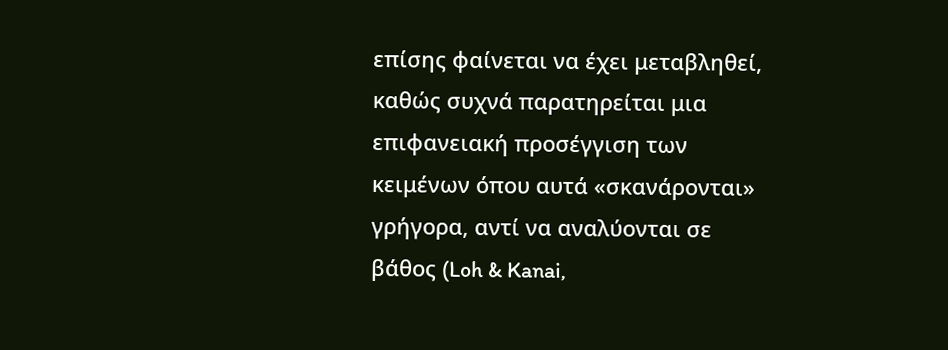επίσης φαίνεται να έχει μεταβληθεί, καθώς συχνά παρατηρείται μια επιφανειακή προσέγγιση των κειμένων όπου αυτά «σκανάρονται» γρήγορα, αντί να αναλύονται σε βάθος (Loh & Kanai,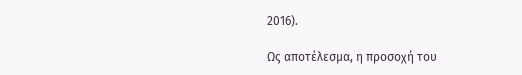2016).

Ως αποτέλεσμα, η προσοχή του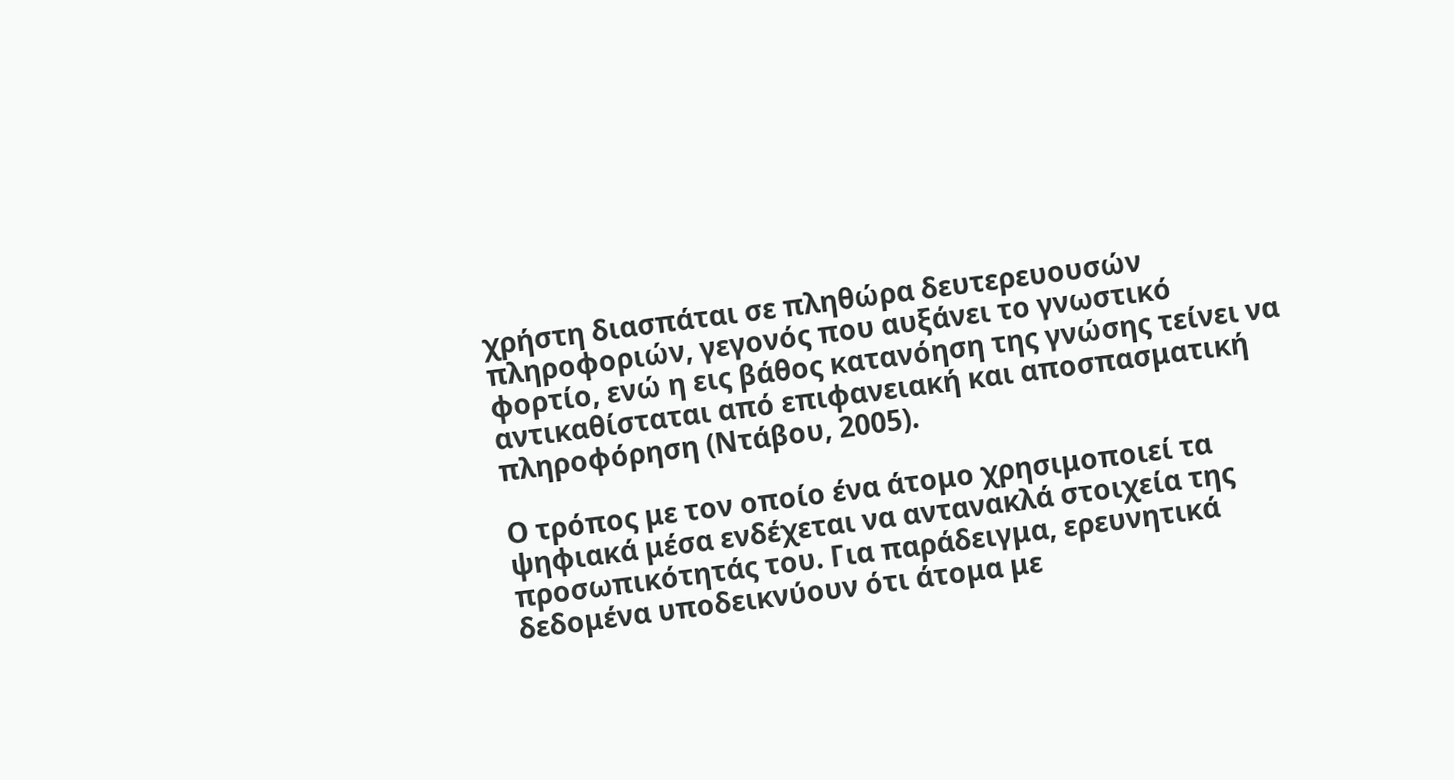χρήστη διασπάται σε πληθώρα δευτερευουσών πληροφοριών, γεγονός που αυξάνει το γνωστικό φορτίο, ενώ η εις βάθος κατανόηση της γνώσης τείνει να αντικαθίσταται από επιφανειακή και αποσπασματική πληροφόρηση (Ντάβου, 2005).

Ο τρόπος με τον οποίο ένα άτομο χρησιμοποιεί τα ψηφιακά μέσα ενδέχεται να αντανακλά στοιχεία της προσωπικότητάς του. Για παράδειγμα, ερευνητικά δεδομένα υποδεικνύουν ότι άτομα με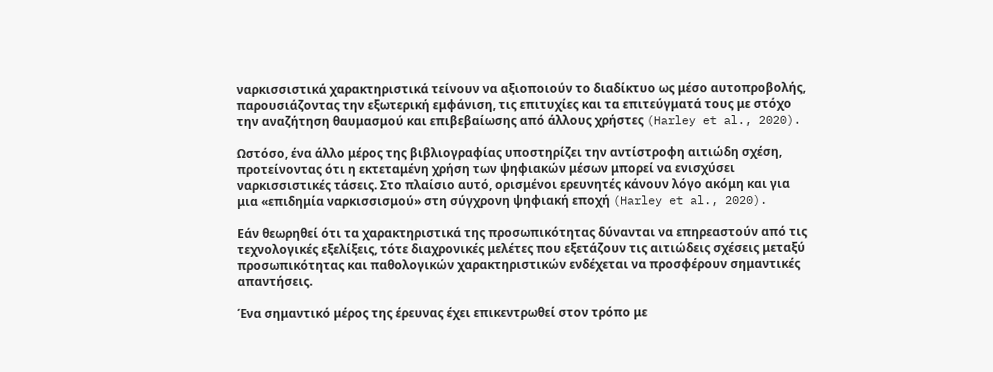ναρκισσιστικά χαρακτηριστικά τείνουν να αξιοποιούν το διαδίκτυο ως μέσο αυτοπροβολής, παρουσιάζοντας την εξωτερική εμφάνιση, τις επιτυχίες και τα επιτεύγματά τους με στόχο την αναζήτηση θαυμασμού και επιβεβαίωσης από άλλους χρήστες (Harley et al., 2020).

Ωστόσο, ένα άλλο μέρος της βιβλιογραφίας υποστηρίζει την αντίστροφη αιτιώδη σχέση, προτείνοντας ότι η εκτεταμένη χρήση των ψηφιακών μέσων μπορεί να ενισχύσει ναρκισσιστικές τάσεις. Στο πλαίσιο αυτό, ορισμένοι ερευνητές κάνουν λόγο ακόμη και για μια «επιδημία ναρκισσισμού» στη σύγχρονη ψηφιακή εποχή (Harley et al., 2020).

Εάν θεωρηθεί ότι τα χαρακτηριστικά της προσωπικότητας δύνανται να επηρεαστούν από τις τεχνολογικές εξελίξεις, τότε διαχρονικές μελέτες που εξετάζουν τις αιτιώδεις σχέσεις μεταξύ προσωπικότητας και παθολογικών χαρακτηριστικών ενδέχεται να προσφέρουν σημαντικές απαντήσεις.

Ένα σημαντικό μέρος της έρευνας έχει επικεντρωθεί στον τρόπο με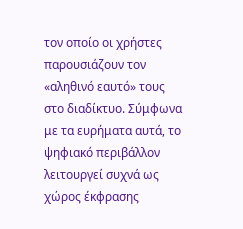τον οποίο οι χρήστες παρουσιάζουν τον «αληθινό εαυτό» τους στο διαδίκτυο. Σύμφωνα με τα ευρήματα αυτά, το ψηφιακό περιβάλλον λειτουργεί συχνά ως χώρος έκφρασης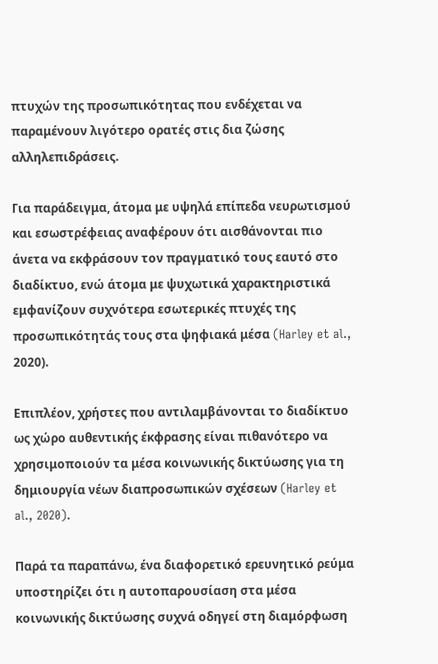πτυχών της προσωπικότητας που ενδέχεται να παραμένουν λιγότερο ορατές στις δια ζώσης αλληλεπιδράσεις.

Για παράδειγμα, άτομα με υψηλά επίπεδα νευρωτισμού και εσωστρέφειας αναφέρουν ότι αισθάνονται πιο άνετα να εκφράσουν τον πραγματικό τους εαυτό στο διαδίκτυο, ενώ άτομα με ψυχωτικά χαρακτηριστικά εμφανίζουν συχνότερα εσωτερικές πτυχές της προσωπικότητάς τους στα ψηφιακά μέσα (Harley et al., 2020).

Επιπλέον, χρήστες που αντιλαμβάνονται το διαδίκτυο ως χώρο αυθεντικής έκφρασης είναι πιθανότερο να χρησιμοποιούν τα μέσα κοινωνικής δικτύωσης για τη δημιουργία νέων διαπροσωπικών σχέσεων (Harley et al., 2020).

Παρά τα παραπάνω, ένα διαφορετικό ερευνητικό ρεύμα υποστηρίζει ότι η αυτοπαρουσίαση στα μέσα κοινωνικής δικτύωσης συχνά οδηγεί στη διαμόρφωση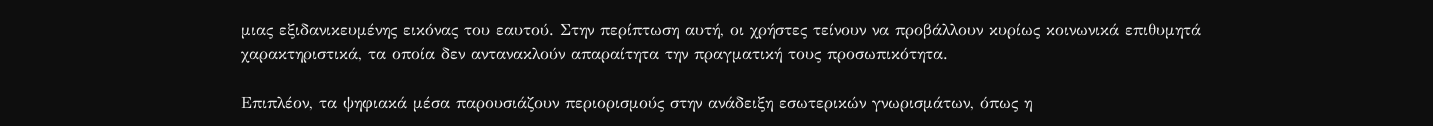μιας εξιδανικευμένης εικόνας του εαυτού. Στην περίπτωση αυτή, οι χρήστες τείνουν να προβάλλουν κυρίως κοινωνικά επιθυμητά χαρακτηριστικά, τα οποία δεν αντανακλούν απαραίτητα την πραγματική τους προσωπικότητα.

Επιπλέον, τα ψηφιακά μέσα παρουσιάζουν περιορισμούς στην ανάδειξη εσωτερικών γνωρισμάτων, όπως η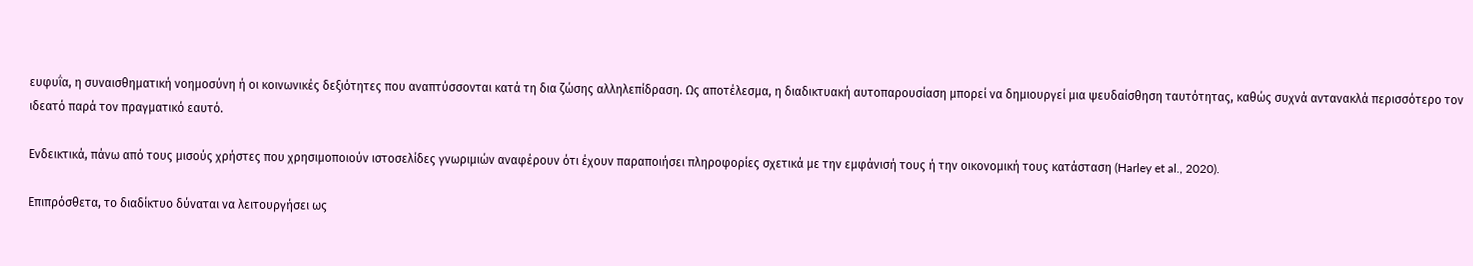ευφυΐα, η συναισθηματική νοημοσύνη ή οι κοινωνικές δεξιότητες που αναπτύσσονται κατά τη δια ζώσης αλληλεπίδραση. Ως αποτέλεσμα, η διαδικτυακή αυτοπαρουσίαση μπορεί να δημιουργεί μια ψευδαίσθηση ταυτότητας, καθώς συχνά αντανακλά περισσότερο τον ιδεατό παρά τον πραγματικό εαυτό.

Ενδεικτικά, πάνω από τους μισούς χρήστες που χρησιμοποιούν ιστοσελίδες γνωριμιών αναφέρουν ότι έχουν παραποιήσει πληροφορίες σχετικά με την εμφάνισή τους ή την οικονομική τους κατάσταση (Harley et al., 2020).

Επιπρόσθετα, το διαδίκτυο δύναται να λειτουργήσει ως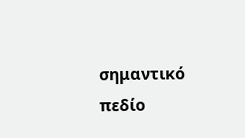σημαντικό πεδίο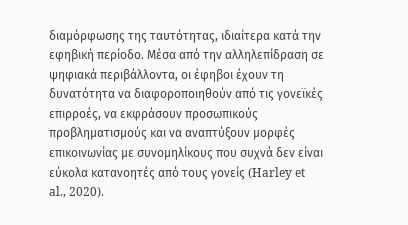διαμόρφωσης της ταυτότητας, ιδιαίτερα κατά την εφηβική περίοδο. Μέσα από την αλληλεπίδραση σε ψηφιακά περιβάλλοντα, οι έφηβοι έχουν τη δυνατότητα να διαφοροποιηθούν από τις γονεϊκές επιρροές, να εκφράσουν προσωπικούς προβληματισμούς και να αναπτύξουν μορφές επικοινωνίας με συνομηλίκους που συχνά δεν είναι εύκολα κατανοητές από τους γονείς (Harley et al., 2020).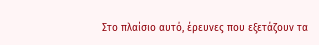Στο πλαίσιο αυτό, έρευνες που εξετάζουν τα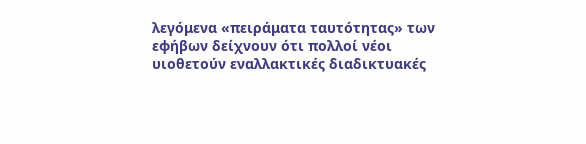λεγόμενα «πειράματα ταυτότητας» των εφήβων δείχνουν ότι πολλοί νέοι υιοθετούν εναλλακτικές διαδικτυακές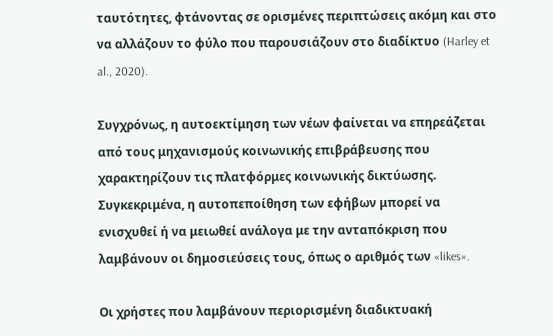ταυτότητες, φτάνοντας σε ορισμένες περιπτώσεις ακόμη και στο να αλλάζουν το φύλο που παρουσιάζουν στο διαδίκτυο (Harley et al., 2020).

Συγχρόνως, η αυτοεκτίμηση των νέων φαίνεται να επηρεάζεται από τους μηχανισμούς κοινωνικής επιβράβευσης που χαρακτηρίζουν τις πλατφόρμες κοινωνικής δικτύωσης. Συγκεκριμένα, η αυτοπεποίθηση των εφήβων μπορεί να ενισχυθεί ή να μειωθεί ανάλογα με την ανταπόκριση που λαμβάνουν οι δημοσιεύσεις τους, όπως ο αριθμός των «likes».

Οι χρήστες που λαμβάνουν περιορισμένη διαδικτυακή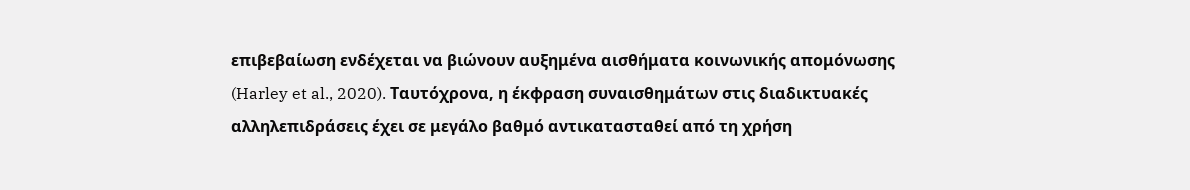επιβεβαίωση ενδέχεται να βιώνουν αυξημένα αισθήματα κοινωνικής απομόνωσης (Harley et al., 2020). Ταυτόχρονα, η έκφραση συναισθημάτων στις διαδικτυακές αλληλεπιδράσεις έχει σε μεγάλο βαθμό αντικατασταθεί από τη χρήση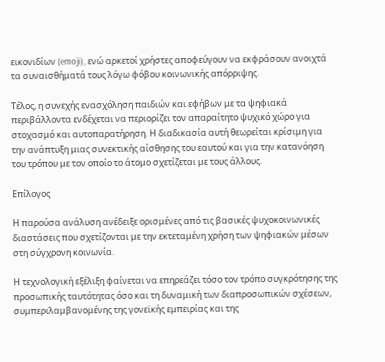εικονιδίων (emoji), ενώ αρκετοί χρήστες αποφεύγουν να εκφράσουν ανοιχτά τα συναισθήματά τους λόγω φόβου κοινωνικής απόρριψης.

Τέλος, η συνεχής ενασχόληση παιδιών και εφήβων με τα ψηφιακά περιβάλλοντα ενδέχεται να περιορίζει τον απαραίτητο ψυχικό χώρο για στοχασμό και αυτοπαρατήρηση. Η διαδικασία αυτή θεωρείται κρίσιμη για την ανάπτυξη μιας συνεκτικής αίσθησης του εαυτού και για την κατανόηση του τρόπου με τον οποίο το άτομο σχετίζεται με τους άλλους.

Επίλογος

Η παρούσα ανάλυση ανέδειξε ορισμένες από τις βασικές ψυχοκοινωνικές διαστάσεις που σχετίζονται με την εκτεταμένη χρήση των ψηφιακών μέσων στη σύγχρονη κοινωνία.

Η τεχνολογική εξέλιξη φαίνεται να επηρεάζει τόσο τον τρόπο συγκρότησης της προσωπικής ταυτότητας όσο και τη δυναμική των διαπροσωπικών σχέσεων, συμπεριλαμβανομένης της γονεϊκής εμπειρίας και της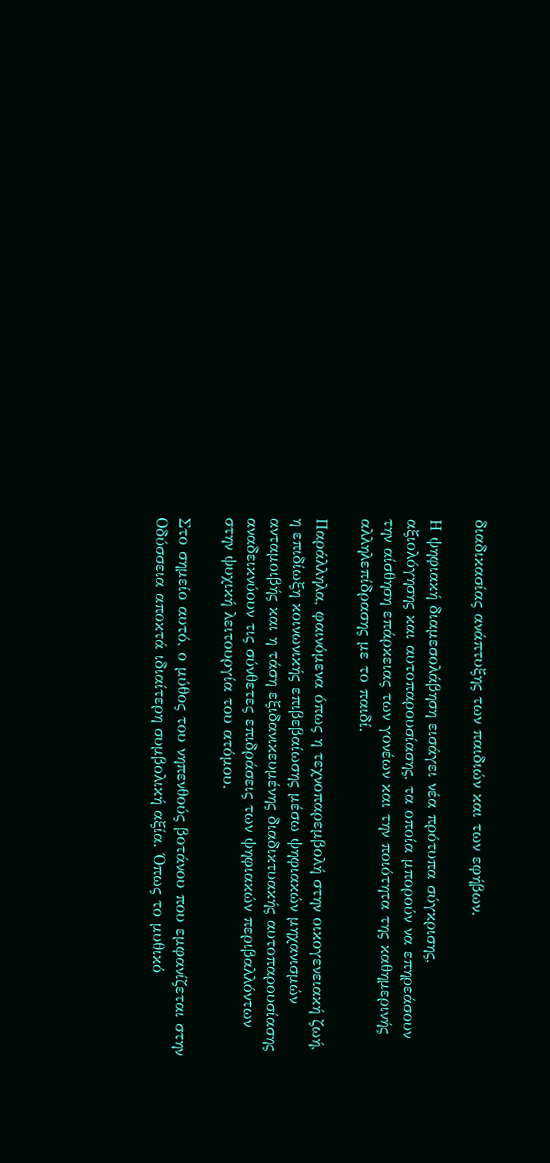διαδικασίας ανάπτυξης των παιδιών και των εφήβων.

Η ψηφιακή διαμεσολάβηση εισάγει νέα πρότυπα σύγκρισης, αξιολόγησης και αυτοπαρουσίασης, τα οποία μπορούν να επηρεάσουν την αίσθηση επάρκειας των γονέων και την ποιότητα της καθημερινής αλληλεπίδρασης με το παιδί.

Παράλληλα, φαινόμενα όπως η τεχνοπαρεμβολή στην οικογενειακή ζωή, η επιδίωξη κοινωνικής επιβεβαίωσης μέσω ψηφιακών μηχανισμών ανταμοιβής και η τάση εξιδανικευμένης διαδικτυακής αυτοπαρουσίασης αναδεικνύουν τις σύνθετες επιδράσεις των ψηφιακών περιβαλλόντων στην ψυχική λειτουργία του ατόμου.

Στο σημείο αυτό, ο μύθος του νηπενθούς βοτάνου που εμφανίζεται στην Οδύσσεια αποκτά ιδιαίτερη συμβολική αξία. Όπως το μυθικό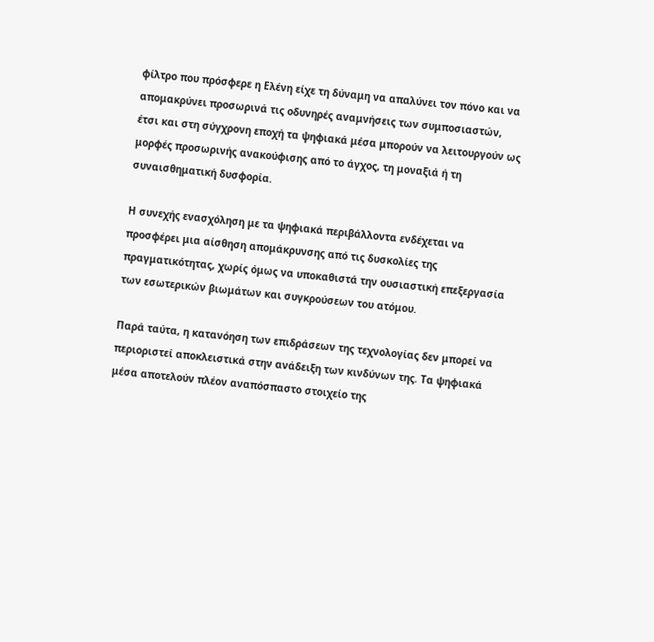φίλτρο που πρόσφερε η Ελένη είχε τη δύναμη να απαλύνει τον πόνο και να απομακρύνει προσωρινά τις οδυνηρές αναμνήσεις των συμποσιαστών, έτσι και στη σύγχρονη εποχή τα ψηφιακά μέσα μπορούν να λειτουργούν ως μορφές προσωρινής ανακούφισης από το άγχος, τη μοναξιά ή τη συναισθηματική δυσφορία.

Η συνεχής ενασχόληση με τα ψηφιακά περιβάλλοντα ενδέχεται να προσφέρει μια αίσθηση απομάκρυνσης από τις δυσκολίες της πραγματικότητας, χωρίς όμως να υποκαθιστά την ουσιαστική επεξεργασία των εσωτερικών βιωμάτων και συγκρούσεων του ατόμου.

Παρά ταύτα, η κατανόηση των επιδράσεων της τεχνολογίας δεν μπορεί να περιοριστεί αποκλειστικά στην ανάδειξη των κινδύνων της. Τα ψηφιακά μέσα αποτελούν πλέον αναπόσπαστο στοιχείο της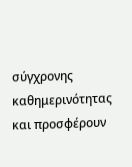σύγχρονης καθημερινότητας και προσφέρουν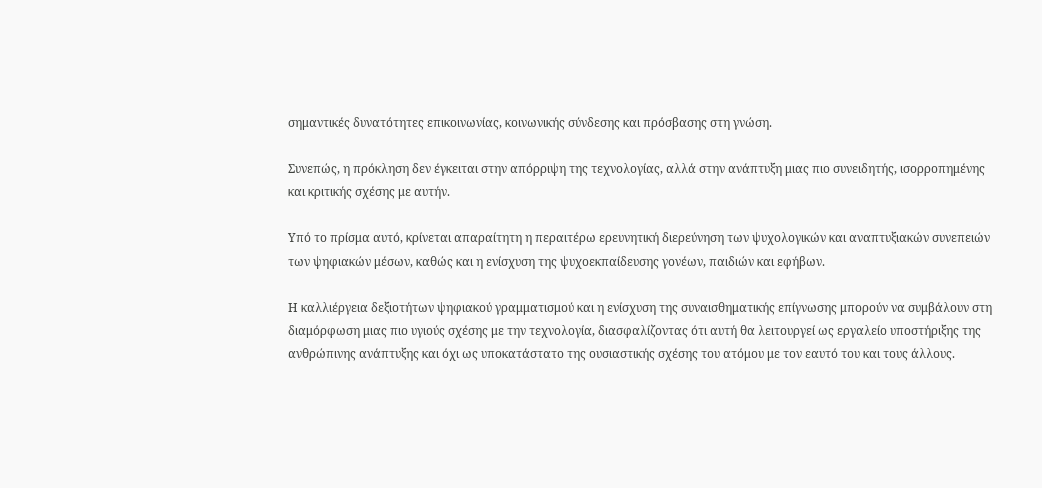σημαντικές δυνατότητες επικοινωνίας, κοινωνικής σύνδεσης και πρόσβασης στη γνώση.

Συνεπώς, η πρόκληση δεν έγκειται στην απόρριψη της τεχνολογίας, αλλά στην ανάπτυξη μιας πιο συνειδητής, ισορροπημένης και κριτικής σχέσης με αυτήν.

Υπό το πρίσμα αυτό, κρίνεται απαραίτητη η περαιτέρω ερευνητική διερεύνηση των ψυχολογικών και αναπτυξιακών συνεπειών των ψηφιακών μέσων, καθώς και η ενίσχυση της ψυχοεκπαίδευσης γονέων, παιδιών και εφήβων.

Η καλλιέργεια δεξιοτήτων ψηφιακού γραμματισμού και η ενίσχυση της συναισθηματικής επίγνωσης μπορούν να συμβάλουν στη διαμόρφωση μιας πιο υγιούς σχέσης με την τεχνολογία, διασφαλίζοντας ότι αυτή θα λειτουργεί ως εργαλείο υποστήριξης της ανθρώπινης ανάπτυξης και όχι ως υποκατάστατο της ουσιαστικής σχέσης του ατόμου με τον εαυτό του και τους άλλους.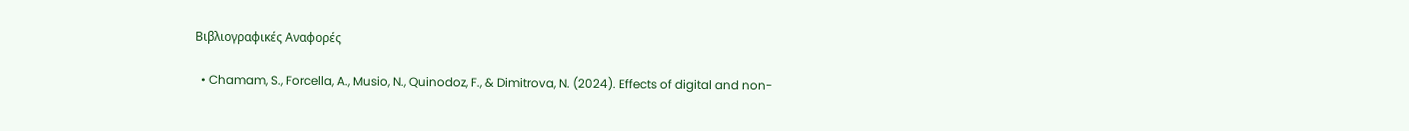Βιβλιογραφικές Αναφορές

  • Chamam, S., Forcella, A., Musio, N., Quinodoz, F., & Dimitrova, N. (2024). Effects of digital and non-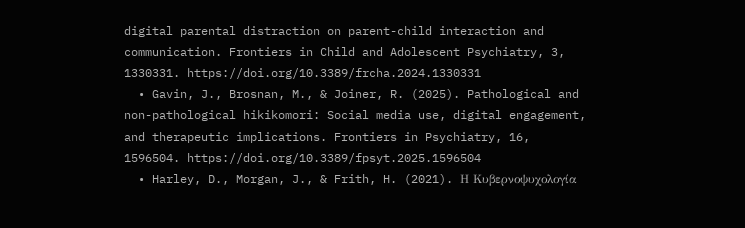digital parental distraction on parent-child interaction and communication. Frontiers in Child and Adolescent Psychiatry, 3, 1330331. https://doi.org/10.3389/frcha.2024.1330331
  • Gavin, J., Brosnan, M., & Joiner, R. (2025). Pathological and non-pathological hikikomori: Social media use, digital engagement, and therapeutic implications. Frontiers in Psychiatry, 16, 1596504. https://doi.org/10.3389/fpsyt.2025.1596504
  • Harley, D., Morgan, J., & Frith, H. (2021). Η Κυβερνοψυχολογία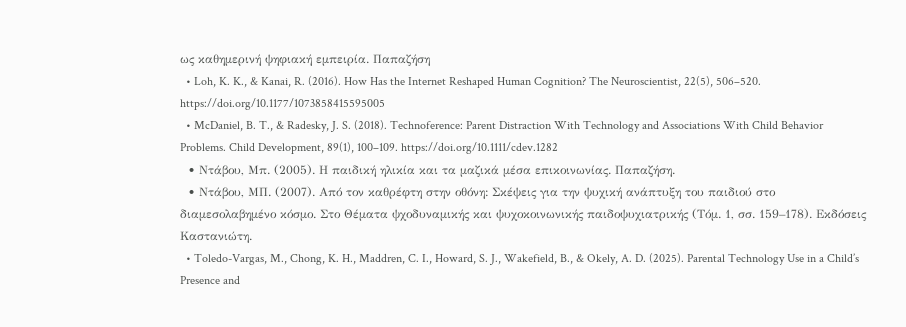ως καθημερινή ψηφιακή εμπειρία. Παπαζήση
  • Loh, K. K., & Kanai, R. (2016). How Has the Internet Reshaped Human Cognition? The Neuroscientist, 22(5), 506–520. https://doi.org/10.1177/1073858415595005
  • McDaniel, B. T., & Radesky, J. S. (2018). Technoference: Parent Distraction With Technology and Associations With Child Behavior Problems. Child Development, 89(1), 100–109. https://doi.org/10.1111/cdev.1282
  • Ντάβου, Μπ. (2005). Η παιδική ηλικία και τα μαζικά μέσα επικοινωνίας. Παπαζήση.
  • Ντάβου, ΜΠ. (2007). Από τον καθρέφτη στην οθόνη: Σκέψεις για την ψυχική ανάπτυξη του παιδιού στο διαμεσολαβημένο κόσμο. Στο Θέματα ψχοδυναμικής και ψυχοκοινωνικής παιδοψυχιατρικής (Τόμ. 1, σσ. 159–178). Εκδόσεις Καστανιώτη.
  • Toledo-Vargas, M., Chong, K. H., Maddren, C. I., Howard, S. J., Wakefield, B., & Okely, A. D. (2025). Parental Technology Use in a Child’s Presence and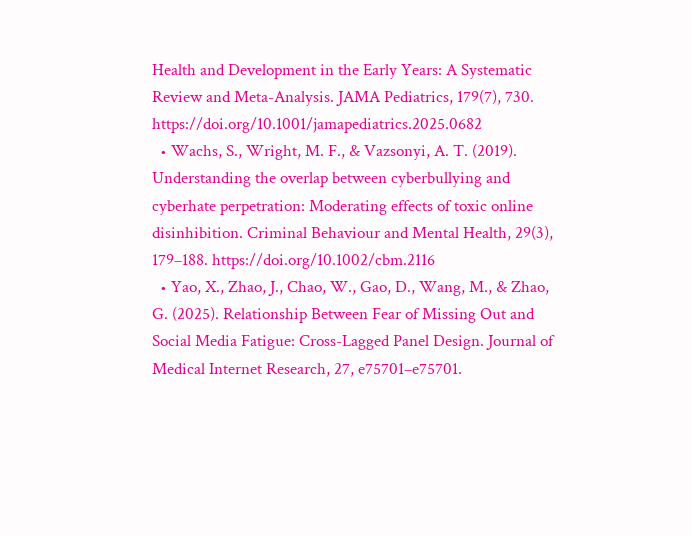Health and Development in the Early Years: A Systematic Review and Meta-Analysis. JAMA Pediatrics, 179(7), 730. https://doi.org/10.1001/jamapediatrics.2025.0682
  • Wachs, S., Wright, M. F., & Vazsonyi, A. T. (2019). Understanding the overlap between cyberbullying and cyberhate perpetration: Moderating effects of toxic online disinhibition. Criminal Behaviour and Mental Health, 29(3), 179–188. https://doi.org/10.1002/cbm.2116
  • Yao, X., Zhao, J., Chao, W., Gao, D., Wang, M., & Zhao, G. (2025). Relationship Between Fear of Missing Out and Social Media Fatigue: Cross-Lagged Panel Design. Journal of Medical Internet Research, 27, e75701–e75701.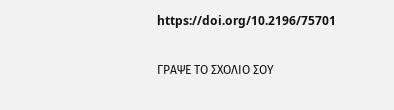https://doi.org/10.2196/75701

ΓΡΑΨΕ ΤΟ ΣΧΟΛΙΟ ΣΟΥ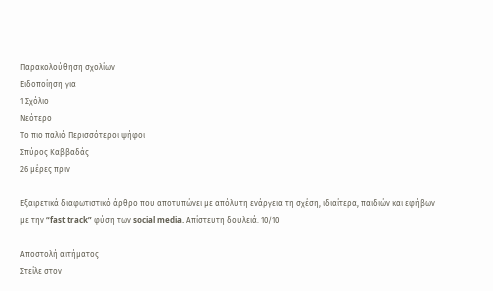Παρακολούθηση σχολίων
Ειδοποίηση για
1 Σχόλιο
Νεότερο
Το πιο παλιό Περισσότεροι ψήφοι
Σπύρος Καββαδάς
26 μέρες πριν

Εξαιρετικά διαφωτιστικό άρθρο που αποτυπώνει με απόλυτη ενάργεια τη σχέση, ιδιαίτερα, παιδιών και εφήβων με την “fast track” φύση των social media. Απίστευτη δουλειά. 10/10

Αποστολή αιτήματος
Στείλε στον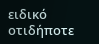ειδικό οτιδήποτε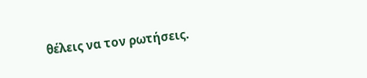θέλεις να τον ρωτήσεις.